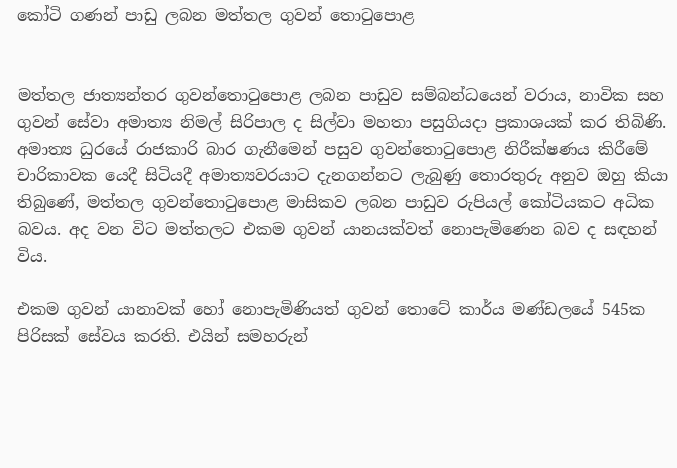කෝටි ගණන් පාඩු ලබන මත්තල ගුවන් තොටුපොළ


මත්තල ජාත්‍යන්තර ගුවන්තොටුපොළ ලබන පාඩුව සම්බන්ධයෙන් වරාය, නාවික සහ ගුවන් සේවා අමාත්‍ය නිමල් සිරිපාල ද සිල්වා මහතා පසුගියදා ප්‍රකාශයක් කර තිබිණි. අමාත්‍ය ධුරයේ රාජකාරි බාර ගැනීමෙන් පසුව ගුවන්තොටුපොළ නිරීක්ෂණය කිරීමේ චාරිකාවක යෙදී සිටියදී අමාත්‍යවරයාට දැනගන්නට ලැබුණු තොරතුරු අනුව ඔහු කියා තිබුණේ, මත්තල ගුවන්තොටුපොළ මාසිකව ලබන පාඩුව රුපියල් කෝටියකට අධික බවය. අද වන විට මත්තලට එකම ගුවන් යානයක්වත් නොපැමිණෙන බව ද සඳහන් විය.

එකම ගුවන් යානාවක් හෝ නොපැමිණියත් ගුවන් තොටේ කාර්ය මණ්ඩලයේ 545ක පිරිසක් සේවය කරති. එයින් සමහරුන්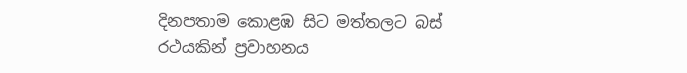දිනපතාම කොළඹ සිට මත්තලට බස් රථයකින් ප්‍රවාහනය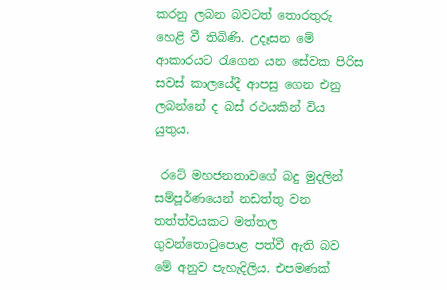කරනු ලබන බවටත් තොරතුරු හෙළි වී තිබිණි. උදෑසන මේ ආකාරයට රැගෙන යන සේවක පිරිස සවස් කාලයේදී ආපසු ගෙන එනු ලබන්නේ ද බස් රථයකින් විය යුතුය.

 රටේ මහජනතාවගේ බදු මුදලින් සම්පූර්ණයෙන් නඩත්තු වන තත්ත්වයකට මත්තල ගුවන්තොටුපොළ පත්වී ඇති බව මේ අනුව පැහැදිලිය. එපමණක්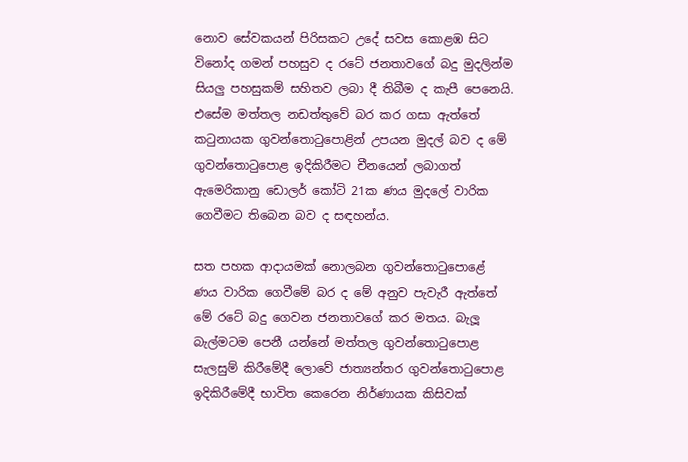නොව සේවකයන් පිරිසකට උදේ සවස කොළඹ සිට විනෝද ගමන් පහසුව ද රටේ ජනතාවගේ බදු මුදලින්ම සියලු‍ පහසුකම් සහිතව ලබා දී තිබීම ද කැපී පෙනෙයි. එසේම මත්තල නඩත්තුවේ බර කර ගසා ඇත්තේ කටුනායක ගුවන්තොටුපොළින් උපයන මුදල් බව ද මේ ගුවන්තොටුපොළ ඉදිකිරීමට චීනයෙන් ලබාගත් ඇමෙරිකානු ඩොලර් කෝටි 21ක ණය මුදලේ වාරික ගෙවීමට තිබෙන බව ද සඳහන්ය.

සත පහක ආදායමක් නොලබන ගුවන්තොටුපොළේ ණය වාරික ගෙවීමේ බර ද මේ අනුව පැවැරී ඇත්තේ මේ රටේ බදු ගෙවන ජනතාවගේ කර මතය. බැලූ බැල්මටම පෙනී යන්නේ මත්තල ගුවන්තොටුපොළ සැලසුම් කිරීමේදී ලොවේ ජාත්‍යන්තර ගුවන්තොටුපොළ ඉදිකිරීමේදී භාවිත කෙරෙන නිර්ණායක කිසිවක්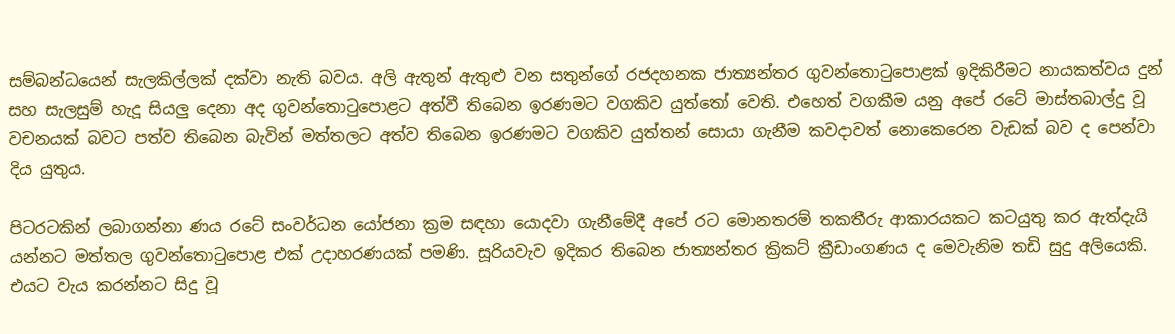සම්බන්ධයෙන් සැලකිල්ලක් දක්වා නැති බවය. අලි ඇතුන් ඇතුළු වන සතුන්ගේ රජදහනක ජාත්‍යන්තර ගුවන්තොටුපොළක් ඉදිකිරීමට නායකත්වය දුන් සහ සැලසුම් හැදූ සියලු‍ දෙනා අද ගුවන්තොටුපොළට අත්වී තිබෙන ඉරණමට වගකිව යුත්තෝ වෙති. එහෙත් වගකීම යනු අපේ රටේ මාස්තබාල්දු වූ වචනයක් බවට පත්ව තිබෙන බැවින් මත්තලට අත්ව තිබෙන ඉරණමට වගකිව යුත්තන් සොයා ගැනීම කවදාවත් නොකෙරෙන වැඩක් බව ද පෙන්වා දිය යුතුය.

පිටරටකින් ලබාගන්නා ණය රටේ සංවර්ධන යෝජනා ක්‍රම සඳහා යොදවා ගැනීමේදී අපේ රට මොනතරම් තකතීරු ආකාරයකට කටයුතු කර ඇත්දැයි යන්නට මත්තල ගුවන්තොටුපොළ එක් උදාහරණයක් පමණි. සූරියවැව ඉදිකර තිබෙන ජාත්‍යන්තර ක්‍රිකට් ක්‍රීඩාංගණය ද මෙවැනිම තඩි සුදු අලියෙකි. එයට වැය කරන්නට සිදු වූ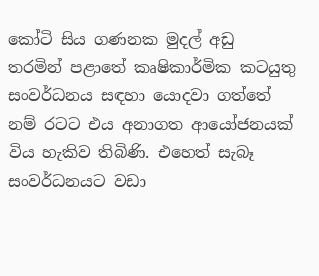කෝටි සිය ගණනක මුදල් අඩු තරමින් පළාතේ කෘෂිකාර්මික කටයුතු සංවර්ධනය සඳහා යොදවා ගත්තේ නම් රටට එය අනාගත ආයෝජනයක් විය හැකිව තිබිණි. එහෙත් සැබෑ සංවර්ධනයට වඩා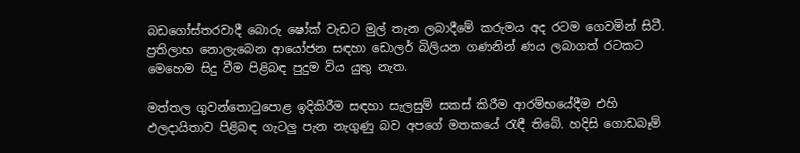බඩගෝස්තරවාදී බොරු ෂෝක් වැඩට මුල් තැන ලබාදීමේ කරුමය අද රටම ගෙවමින් සිටී. ප්‍රතිලාභ නොලැබෙන ආයෝජන සඳහා ඩොලර් බිලියන ගණනින් ණය ලබාගත් රටකට මෙහෙම සිදු වීම පිළිබඳ පුදුම විය යුතු නැත.

මත්තල ගුවන්තොටුපොළ ඉදිකිරීම සඳහා සැලසුම් සකස් කිරීම ආරම්භයේදීම එහි ඵලදායිතාව පිළිබඳ ගැටලු‍ පැන නැගුණු බව අපගේ මතකයේ රැඳී තිබේ. හදිසි ගොඩබෑම්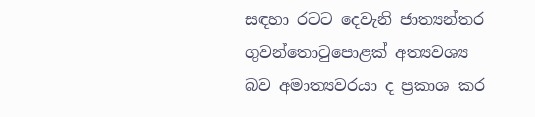සඳහා රටට දෙවැනි ජාත්‍යන්තර ගුවන්තොටුපොළක් අත්‍යවශ්‍ය බව අමාත්‍යවරයා ද ප්‍රකාශ කර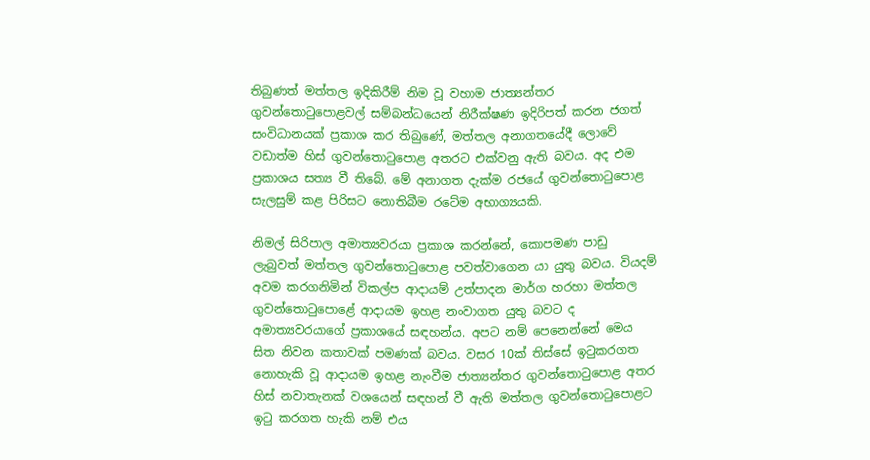තිබුණත් මත්තල ඉදිකිරීම් නිම වූ වහාම ජාත්‍යන්තර ගුවන්තොටුපොළවල් සම්බන්ධයෙන් නිරීක්ෂණ ඉදිරිපත් කරන ජගත් සංවිධානයක් ප්‍රකාශ කර තිබුණේ, මත්තල අනාගතයේදී ලොවේ වඩාත්ම හිස් ගුවන්තොටුපොළ අතරට එක්වනු ඇති බවය. අද එම ප්‍රකාශය සත්‍ය වී තිබේ. මේ අනාගත දැක්ම රජයේ ගුවන්තොටුපොළ සැලසුම් කළ පිරිසට නොතිබීම රටේම අභාග්‍යයකි.

නිමල් සිරිපාල අමාත්‍යවරයා ප්‍රකාශ කරන්නේ, කොපමණ පාඩු ලැබුවත් මත්තල ගුවන්තොටුපොළ පවත්වාගෙන යා යුතු බවය. වියදම් අවම කරගනිමින් විකල්ප ආදායම් උත්පාදන මාර්ග හරහා මත්තල ගුවන්තොටුපොළේ ආදායම ඉහළ නංවාගත යුතු බවට ද අමාත්‍යවරයාගේ ප්‍රකාශයේ සඳහන්ය. අපට නම් පෙනෙන්නේ මෙය සිත නිවන කතාවක් පමණක් බවය. වසර 10ක් තිස්සේ ඉටුකරගත නොහැකි වූ ආදායම ඉහළ නැංවීම ජාත්‍යන්තර ගුවන්තොටුපොළ අතර හිස් නවාතැනක් වශයෙන් සඳහන් වී ඇති මත්තල ගුවන්තොටුපොළට ඉටු කරගත හැකි නම් එය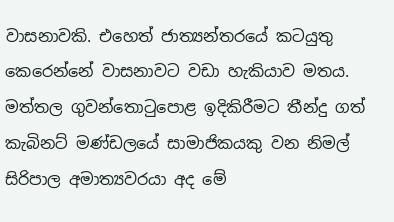වාසනාවකි. එහෙත් ජාත්‍යන්තරයේ කටයුතු කෙරෙන්නේ වාසනාවට වඩා හැකියාව මතය. මත්තල ගුවන්තොටුපොළ ඉදිකිරීමට තීන්දු ගත් කැබිනට් මණ්ඩලයේ සාමාජිකයකු වන නිමල් සිරිපාල අමාත්‍යවරයා අද මේ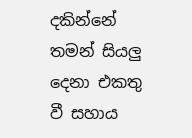දකින්නේ තමන් සියලු‍ දෙනා එකතු වී සහාය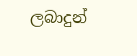ලබාදුන්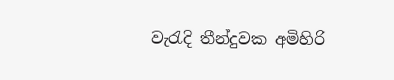වැරැදි තීන්දුවක අමිහිරි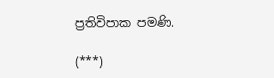ප්‍රතිවිපාක පමණි.

(***)